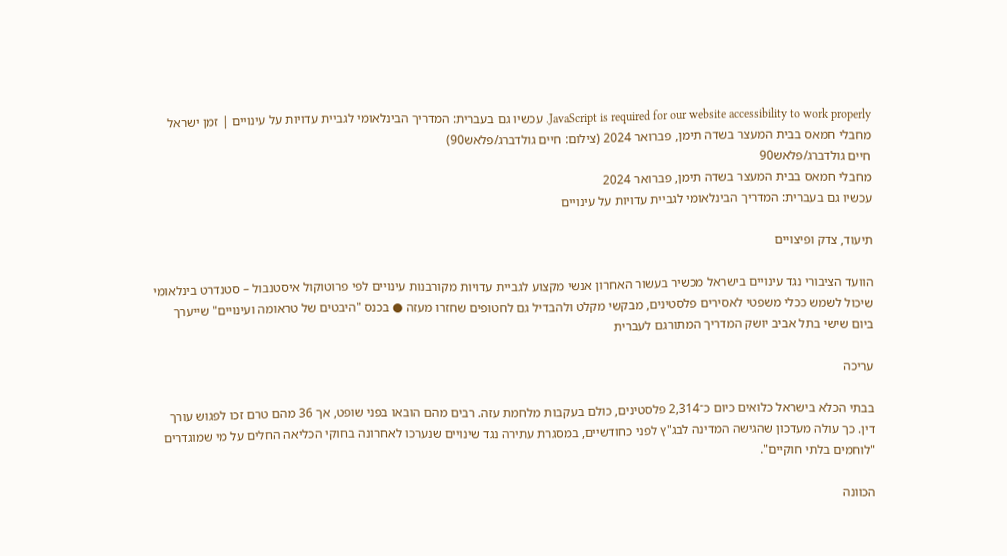JavaScript is required for our website accessibility to work properly. עכשיו גם בעברית: המדריך הבינלאומי לגביית עדויות על עינויים | זמן ישראל
מחבלי חמאס בבית המעצר בשדה תימן, פברואר 2024 (צילום: חיים גולדברג/פלאש90)
חיים גולדברג/פלאש90
מחבלי חמאס בבית המעצר בשדה תימן, פברואר 2024
עכשיו גם בעברית: המדריך הבינלאומי לגביית עדויות על עינויים

תיעוד, צדק ופיצויים

הוועד הציבורי נגד עינויים בישראל מכשיר בעשור האחרון אנשי מקצוע לגביית עדויות מקורבנות עינויים לפי פרוטוקול איסטנבול – סטנדרט בינלאומי שיכול לשמש ככלי משפטי לאסירים פלסטינים, מבקשי מקלט ולהבדיל גם לחטופים שחזרו מעזה ● בכנס "היבטים של טראומה ועינויים" שייערך ביום שישי בתל אביב יושק המדריך המתורגם לעברית

עריכה

בבתי הכלא בישראל כלואים כיום כ־2,314 פלסטינים, כולם בעקבות מלחמת עזה. רבים מהם הובאו בפני שופט, אך 36 מהם טרם זכו לפגוש עורך דין. כך עולה מעדכון שהגישה המדינה לבג"ץ לפני כחודשיים, במסגרת עתירה נגד שינויים שנערכו לאחרונה בחוקי הכליאה החלים על מי שמוגדרים "לוחמים בלתי חוקיים".

הכוונה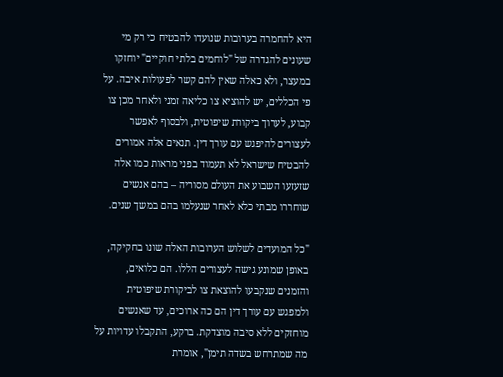היא להחמרה בערובות שנועדו להבטיח כי רק מי שעונים להגדרה של "לוחמים בלתי חוקיים" יוחזקו במעצר, ולא כאלה שאין להם קשר לפעולות איבה. על פי הכללים, יש להוציא צו כליאה זמני ולאחר מכן צו קבוע, לערוך ביקורת שיפוטית, ולבסוף לאפשר לעצורים להיפגש עם עורך דין. תנאים אלה אמורים להבטיח שישראל לא תעמוד בפני מראות כמו אלה שזעזעו השבוע את העולם מסוריה – בהם אנשים שוחררו מבתי כלא לאחר שנעלמו בהם במשך שנים.

"כל המועדים לשלוש הערובות האלה שונו בחקיקה, באופן שמונע גישה לעצורים הללו. הם כלואים, והזמנים שנקבעו להוצאת צו לביקורת שיפוטית ולמפגש עם עורך דין הם כה ארוכים, עד שאנשים מוחזקים ללא סיבה מוצדקת. ברקע, התקבלו עדויות על מה שמתרחש בשדה תימן", אומרת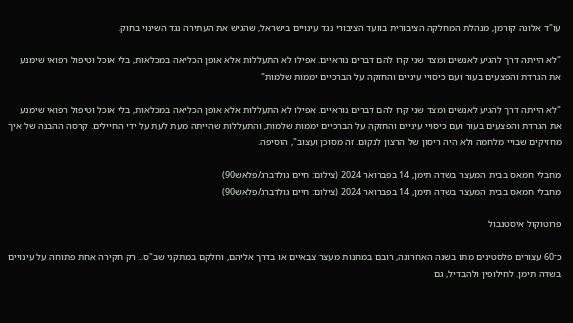עו"ד אלונה קורמן, מנהלת המחלקה הציבורית בוועד הציבורי נגד עינויים בישראל, שהגיש את העתירה נגד השינוי בחוק.

"לא הייתה דרך להגיע לאנשים ומצד שני קרו להם דברים נוראיים. אפילו לא התעללות אלא אופן הכליאה במכלאות, בלי אוכל וטיפול רפואי שימנע את הגרדת והפצעים בעור ועם כיסויי עיניים והחזקה על הברכיים יממות שלמות"

"לא הייתה דרך להגיע לאנשים ומצד שני קרו להם דברים נוראיים. אפילו לא התעללות אלא אופן הכליאה במכלאות, בלי אוכל וטיפול רפואי שימנע את הגרדת והפצעים בעור ועם כיסויי עיניים והחזקה על הברכיים יממות שלמות, והתעללות שהייתה מעת לעת על ידי החיילים. קרסה ההבנה של איך מחזיקים שבויי מלחמה ולא היה ריסון של הרצון לנקום. זה מסוכן ועצוב", הוסיפה.

מחבלי חמאס בבית המעצר בשדה תימן, 14 בפברואר 2024 (צילום: חיים גולדברג/פלאש90)
מחבלי חמאס בבית המעצר בשדה תימן, 14 בפברואר 2024 (צילום: חיים גולדברג/פלאש90)

פרוטוקול איסטנבול

כ־60 עצורים פלסטינים מתו בשנה האחרונה, רובם במחנות מעצר צבאיים או בדרך אליהם, וחלקם במתקני שב"ס.. רק חקירה אחת פתוחה על עינויים בשדה תימן. לחילופין ולהבדיל, גם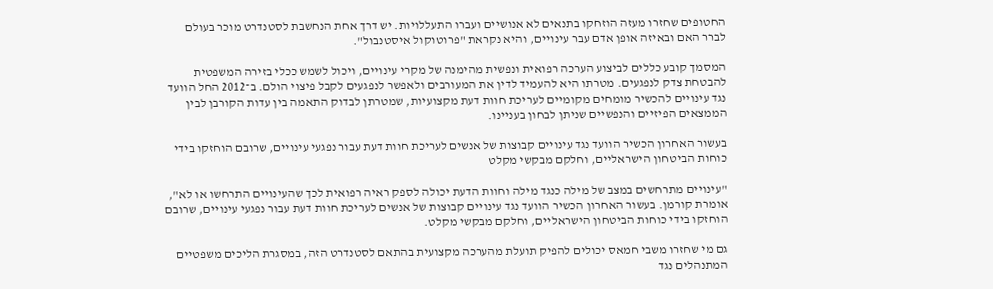החטופים שחזרו מעזה הוזחקו בתנאים לא אנושיים ועברו התעללויות. יש דרך אחת הנחשבת לסטנדרט מוכר בעולם לברר האם ובאיזה אופן אדם עבר עינויים, והיא נקראת "פרוטוקול איסטנבול".

המסמך קובע כללים לביצוע הערכה רפואית ונפשית מהימנה של מקרי עינויים, ויכול לשמש ככלי בזירה המשפטית להבטחת צדק לנפגעים. מטרתו היא להעמיד לדין את המעורבים ולאפשר לנפגעים לקבל פיצוי הולם. ב־2012 החל הוועד נגד עינויים להכשיר מומחים מקומיים לעריכת חוות דעת מקצועיות, שמטרתן לבדוק התאמה בין עדות הקורבן לבין הממצאים הפיזיים והנפשיים שניתן לבחון בעניינו.

בעשור האחרון הכשיר הוועד נגד עינויים קבוצות של אנשים לעריכת חוות דעת עבור נפגעי עינויים, שרובם הוחזקו בידי כוחות הביטחון הישראליים, וחלקם מבקשי מקלט

"עינויים מתרחשים במצב של מילה כנגד מילה וחוות הדעת יכולה לספק ראיה רפואית לכך שהעינויים התרחשו או לא", אומרת קורמן. בעשור האחרון הכשיר הוועד נגד עינויים קבוצות של אנשים לעריכת חוות דעת עבור נפגעי עינויים, שרובם הוחזקו בידי כוחות הביטחון הישראליים, וחלקם מבקשי מקלט.

גם מי שחזרו משבי חמאס יכולים להפיק תועלת מהערכה מקצועית בהתאם לסטנדרט הזה, במסגרת הליכים משפטיים המתנהלים נגד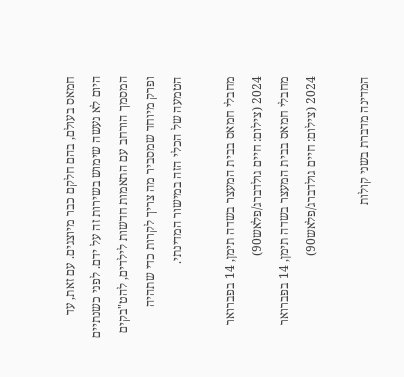חמאס בעולם, בהם חלקם כבר מיוצגים. עם זאת, עד היום לא נעשה שימוש בשירות זה על ידם. לפני כשנתיים המסמך הורחב עם התאמות חדשות לילדים, להט"בקים ופרק מיוחד שמסביר מה צריך לקרות כדי שתהיה הטמעה של הכלי הזה במישור המדינתי.

מחבלי חמאס בבית המעצר בשדה תימן, 14 בפברואר 2024 (צילום: חיים גולדברג/פלאש90)
מחבלי חמאס בבית המעצר בשדה תימן, 14 בפברואר 2024 (צילום: חיים גולדברג/פלאש90)

המדינה מדברת בשני קולות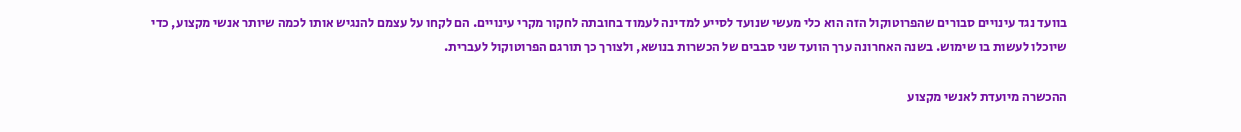בוועד נגד עינויים סבורים שהפרוטוקול הזה הוא כלי מעשי שנועד לסייע למדינה לעמוד בחובתה לחקור מקרי עינויים. הם לקחו על עצמם להנגיש אותו לכמה שיותר אנשי מקצוע, כדי שיוכלו לעשות בו שימוש. בשנה האחרונה ערך הוועד שני סבבים של הכשרות בנושא, ולצורך כך תורגם הפרוטוקול לעברית.

ההכשרה מיועדת לאנשי מקצוע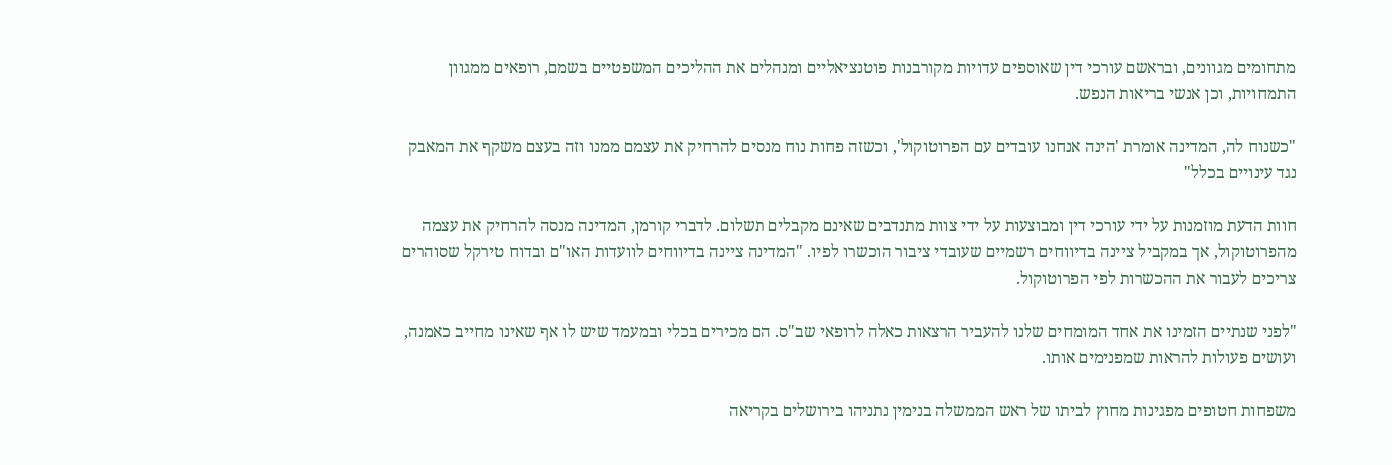מתחומים מגוונים, ובראשם עורכי דין שאוספים עדויות מקורבנות פוטנציאליים ומנהלים את ההליכים המשפטיים בשמם, רופאים ממגוון התמחויות, וכן אנשי בריאות הנפש.

"כשנוח לה, המדינה אומרת 'הינה אנחנו עובדים עם הפרוטוקול', וכשזה פחות נוח מנסים להרחיק את עצמם ממנו וזה בעצם משקף את המאבק נגד עינויים בכלל"

חוות הדעת מוזמנות על ידי עורכי דין ומבוצעות על ידי צוות מתנדבים שאינם מקבלים תשלום. לדברי קורמן, המדינה מנסה להרחיק את עצמה מהפרוטוקול, אך במקביל ציינה בדיווחים רשמיים שעובדי ציבור הוכשרו לפיו. "המדינה ציינה בדיווחים לוועדות האו"ם ובדוח טירקל שסוהרים צריכים לעבור את ההכשרות לפי הפרוטוקול.

"לפני שנתיים הזמינו את אחד המומחים שלנו להעביר הרצאות כאלה לרופאי שב"ס. הם מכירים בכלי ובמעמד שיש לו אף שאינו מחייב כאמנה, ועושים פעולות להראות שמפנימים אותו.

משפחות חטופים מפגינות מחוץ לביתו של ראש הממשלה בנימין נתניהו בירושלים בקריאה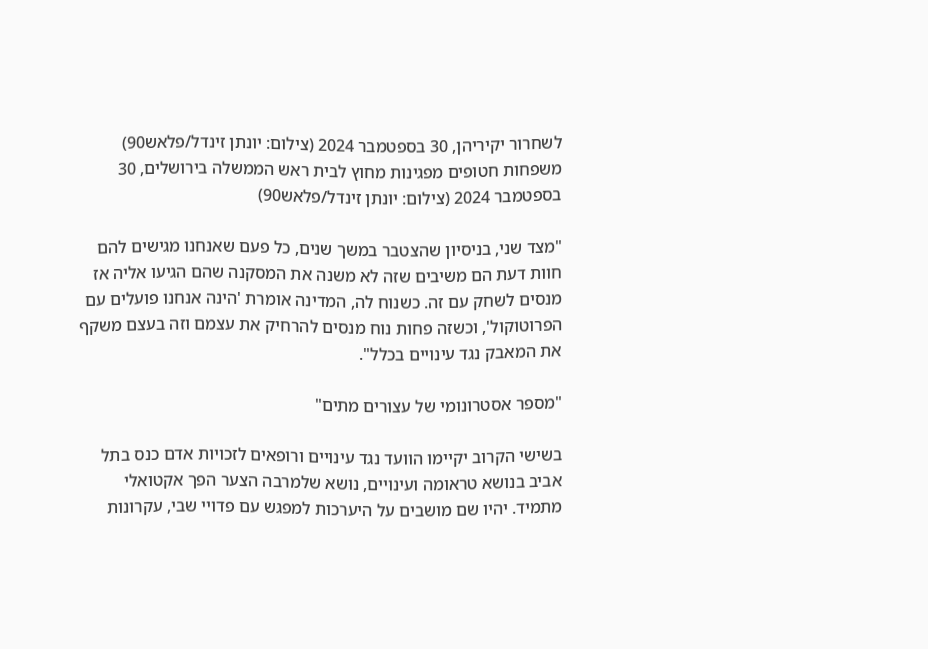לשחרור יקיריהן, 30 בספטמבר 2024 (צילום: יונתן זינדל/פלאש90)
משפחות חטופים מפגינות מחוץ לבית ראש הממשלה בירושלים, 30 בספטמבר 2024 (צילום: יונתן זינדל/פלאש90)

"מצד שני, בניסיון שהצטבר במשך שנים, כל פעם שאנחנו מגישים להם חוות דעת הם משיבים שזה לא משנה את המסקנה שהם הגיעו אליה אז מנסים לשחק עם זה. כשנוח לה, המדינה אומרת 'הינה אנחנו פועלים עם הפרוטוקול', וכשזה פחות נוח מנסים להרחיק את עצמם וזה בעצם משקף את המאבק נגד עינויים בכלל".

"מספר אסטרונומי של עצורים מתים"

בשישי הקרוב יקיימו הוועד נגד עינויים ורופאים לזכויות אדם כנס בתל אביב בנושא טראומה ועינויים, נושא שלמרבה הצער הפך אקטואלי מתמיד. יהיו שם מושבים על היערכות למפגש עם פדויי שבי, עקרונות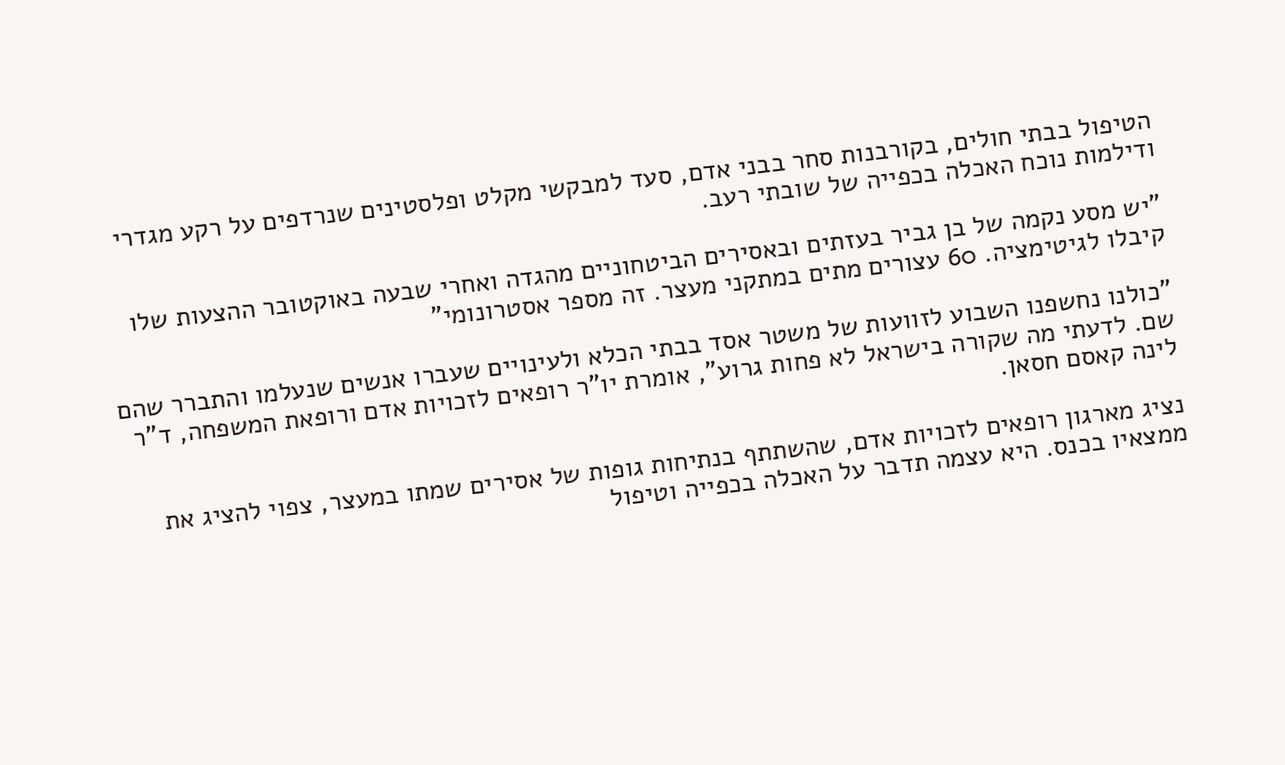הטיפול בבתי חולים, בקורבנות סחר בבני אדם, סעד למבקשי מקלט ופלסטינים שנרדפים על רקע מגדרי ודילמות נוכח האכלה בכפייה של שובתי רעב.

"יש מסע נקמה של בן גביר בעזתים ובאסירים הביטחוניים מהגדה ואחרי שבעה באוקטובר ההצעות שלו קיבלו לגיטימציה. 60 עצורים מתים במתקני מעצר. זה מספר אסטרונומי"

"כולנו נחשפנו השבוע לזוועות של משטר אסד בבתי הכלא ולעינויים שעברו אנשים שנעלמו והתברר שהם שם. לדעתי מה שקורה בישראל לא פחות גרוע", אומרת יו"ר רופאים לזכויות אדם ורופאת המשפחה, ד"ר לינה קאסם חסאן.

נציג מארגון רופאים לזכויות אדם, שהשתתף בנתיחות גופות של אסירים שמתו במעצר, צפוי להציג את ממצאיו בכנס. היא עצמה תדבר על האכלה בכפייה וטיפול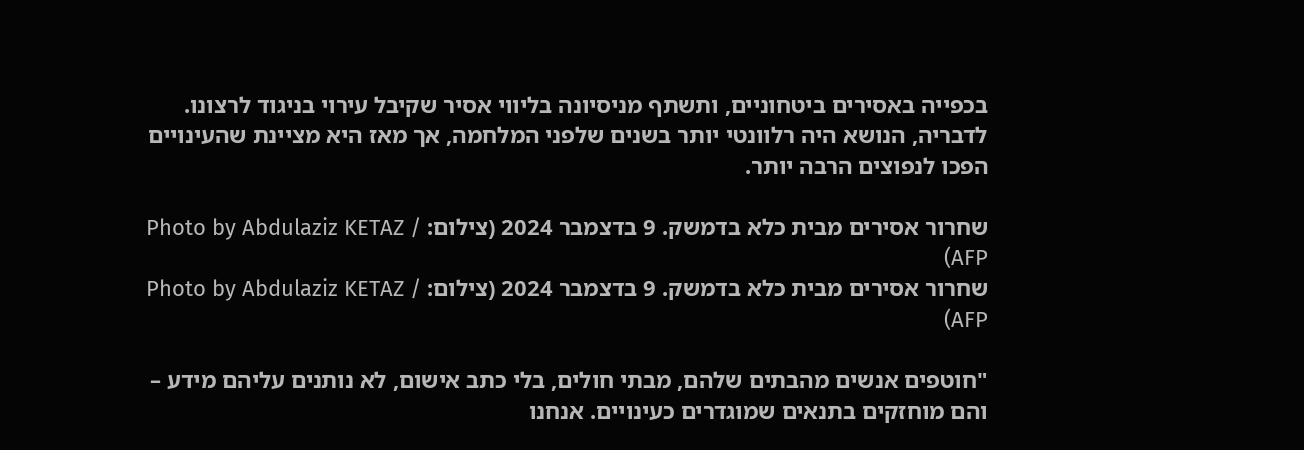בכפייה באסירים ביטחוניים, ותשתף מניסיונה בליווי אסיר שקיבל עירוי בניגוד לרצונו. לדבריה, הנושא היה רלוונטי יותר בשנים שלפני המלחמה, אך מאז היא מציינת שהעינויים הפכו לנפוצים הרבה יותר.

שחרור אסירים מבית כלא בדמשק. 9 בדצמבר 2024 (צילום: Photo by Abdulaziz KETAZ / AFP)
שחרור אסירים מבית כלא בדמשק. 9 בדצמבר 2024 (צילום: Photo by Abdulaziz KETAZ / AFP)

"חוטפים אנשים מהבתים שלהם, מבתי חולים, בלי כתב אישום, לא נותנים עליהם מידע – והם מוחזקים בתנאים שמוגדרים כעינויים. אנחנו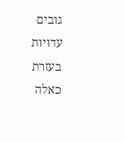גובים עדויות בעזרת כאלה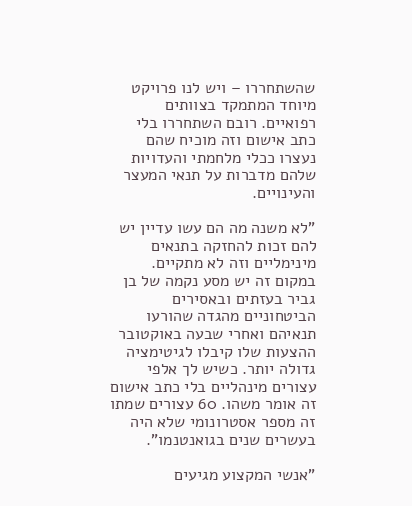שהשתחררו – ויש לנו פרויקט מיוחד המתמקד בצוותים רפואיים. רובם השתחררו בלי כתב אישום וזה מוכיח שהם נעצרו ככלי מלחמתי והעדויות שלהם מדברות על תנאי המעצר והעינויים.

"לא משנה מה הם עשו עדיין יש להם זכות להחזקה בתנאים מינימליים וזה לא מתקיים. במקום זה יש מסע נקמה של בן גביר בעזתים ובאסירים הביטחוניים מהגדה שהורעו תנאיהם ואחרי שבעה באוקטובר ההצעות שלו קיבלו לגיטימציה גדולה יותר. כשיש לך אלפי עצורים מינהליים בלי כתב אישום זה אומר משהו. 60 עצורים שמתו זה מספר אסטרונומי שלא היה בעשרים שנים בגואנטנמו".

"אנשי המקצוע מגיעים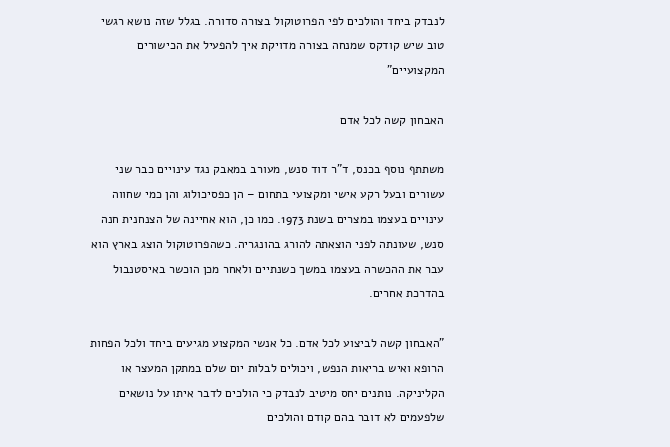לנבדק ביחד והולכים לפי הפרוטוקול בצורה סדורה. בגלל שזה נושא רגשי טוב שיש קודקס שמנחה בצורה מדויקת איך להפעיל את הכישורים המקצועיים"

האבחון קשה לכל אדם

משתתף נוסף בכנס, ד"ר דוד סנש, מעורב במאבק נגד עינויים כבר שני עשורים ובעל רקע אישי ומקצועי בתחום – הן כפסיכולוג והן כמי שחווה עינויים בעצמו במצרים בשנת 1973. כמו כן, הוא אחיינה של הצנחנית חנה סנש, שעונתה לפני הוצאתה להורג בהונגריה. כשהפרוטוקול הוצג בארץ הוא עבר את ההכשרה בעצמו במשך כשנתיים ולאחר מכן הוכשר באיסטנבול בהדרכת אחרים.

"האבחון קשה לביצוע לכל אדם. כל אנשי המקצוע מגיעים ביחד ולכל הפחות הרופא ואיש בריאות הנפש, ויכולים לבלות יום שלם במתקן המעצר או הקליניקה. נותנים יחס מיטיב לנבדק כי הולכים לדבר איתו על נושאים שלפעמים לא דובר בהם קודם והולכים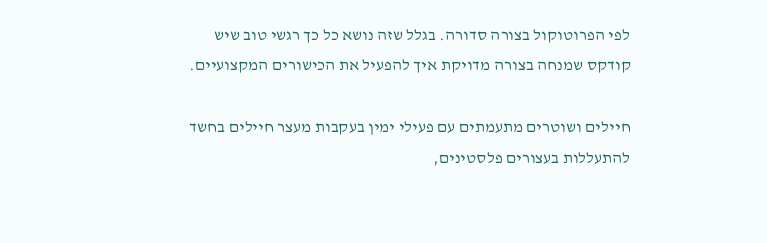לפי הפרוטוקול בצורה סדורה. בגלל שזה נושא כל כך רגשי טוב שיש קודקס שמנחה בצורה מדויקת איך להפעיל את הכישורים המקצועיים.

חיילים ושוטרים מתעמתים עם פעילי ימין בעקבות מעצר חיילים בחשד להתעללות בעצורים פלסטינים,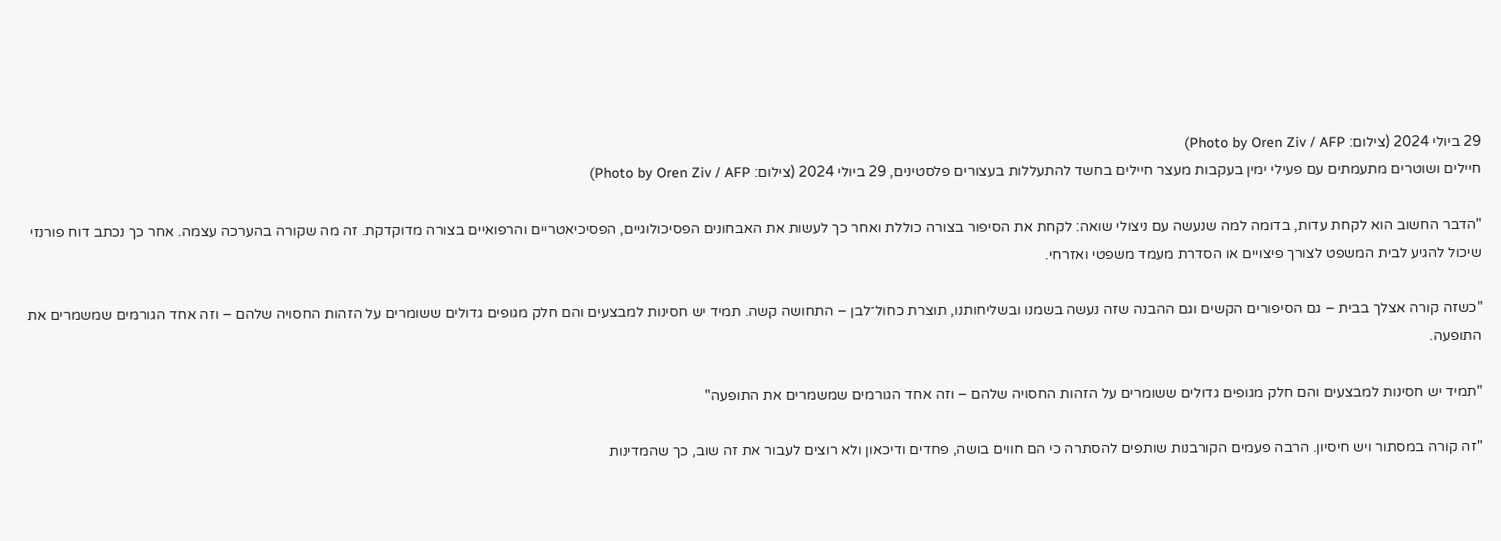29 ביולי 2024 (צילום: Photo by Oren Ziv / AFP)
חיילים ושוטרים מתעמתים עם פעילי ימין בעקבות מעצר חיילים בחשד להתעללות בעצורים פלסטינים, 29 ביולי 2024 (צילום: Photo by Oren Ziv / AFP)

"הדבר החשוב הוא לקחת עדות, בדומה למה שנעשה עם ניצולי שואה: לקחת את הסיפור בצורה כוללת ואחר כך לעשות את האבחונים הפסיכולוגיים, הפסיכיאטריים והרפואיים בצורה מדוקדקת. זה מה שקורה בהערכה עצמה. אחר כך נכתב דוח פורנזי שיכול להגיע לבית המשפט לצורך פיצויים או הסדרת מעמד משפטי ואזרחי.

"כשזה קורה אצלך בבית – גם הסיפורים הקשים וגם ההבנה שזה נעשה בשמנו ובשליחותנו, תוצרת כחול־לבן – התחושה קשה. תמיד יש חסינות למבצעים והם חלק מגופים גדולים ששומרים על הזהות החסויה שלהם – וזה אחד הגורמים שמשמרים את התופעה.

"תמיד יש חסינות למבצעים והם חלק מגופים גדולים ששומרים על הזהות החסויה שלהם – וזה אחד הגורמים שמשמרים את התופעה"

"זה קורה במסתור ויש חיסיון. הרבה פעמים הקורבנות שותפים להסתרה כי הם חווים בושה, פחדים ודיכאון ולא רוצים לעבור את זה שוב, כך שהמדינות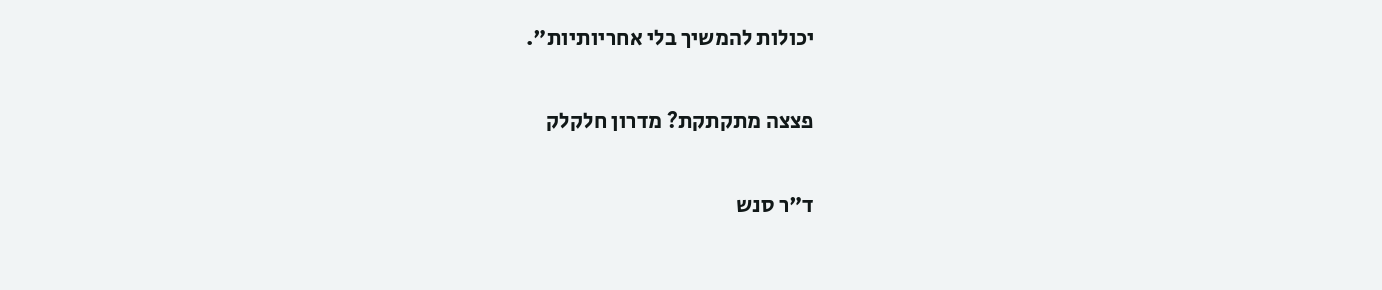יכולות להמשיך בלי אחריותיות".

פצצה מתקתקת? מדרון חלקלק

ד"ר סנש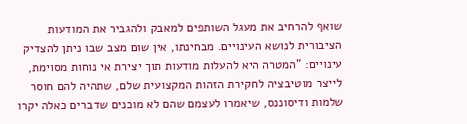שואף להרחיב את מעגל השותפים למאבק ולהגביר את המודעות הציבורית לנושא העינויים. מבחינתו, אין שום מצב שבו ניתן להצדיק עינויים: "המטרה היא להעלות מודעות תוך יצירת אי נוחות מסוימת, לייצר מוטיבציה לחקירת הזהות המקצועית שלם, שתהיה להם חוסר שלמות ודיסוננס, שיאמרו לעצמם שהם לא מוכנים שדברים כאלה יקרו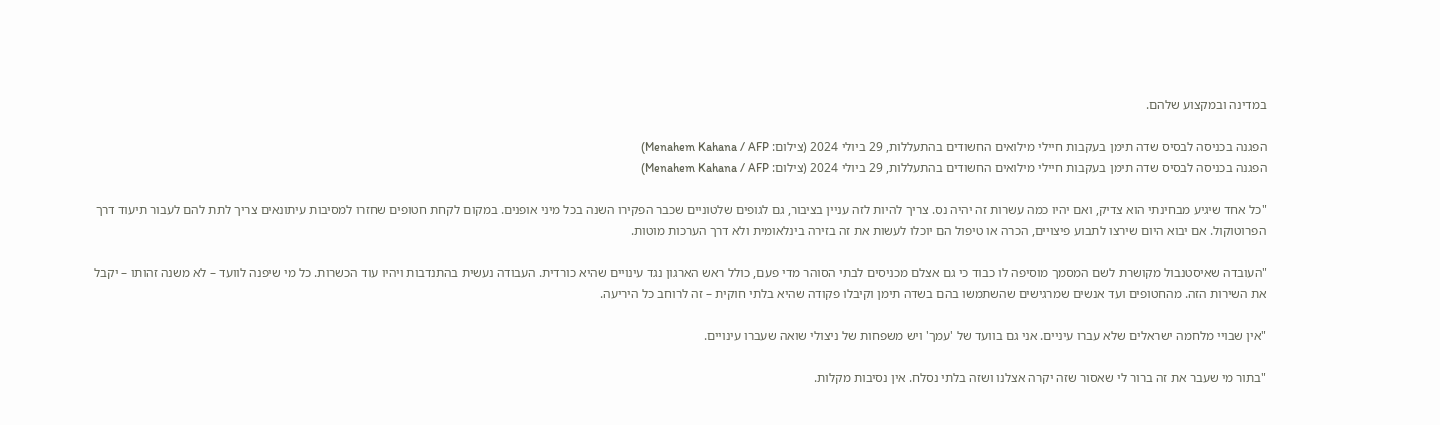במדינה ובמקצוע שלהם.

הפגנה בכניסה לבסיס שדה תימן בעקבות חיילי מילואים החשודים בהתעללות, 29 ביולי 2024 (צילום: Menahem Kahana / AFP)
הפגנה בכניסה לבסיס שדה תימן בעקבות חיילי מילואים החשודים בהתעללות, 29 ביולי 2024 (צילום: Menahem Kahana / AFP)

"כל אחד שיגיע מבחינתי הוא צדיק, ואם יהיו כמה עשרות זה יהיה נס. צריך להיות לזה עניין בציבור, גם לגופים שלטוניים שכבר הפקירו השנה בכל מיני אופנים. במקום לקחת חטופים שחזרו למסיבות עיתונאים צריך לתת להם לעבור תיעוד דרך הפרוטוקול. אם יבוא היום שירצו לתבוע פיצויים, הכרה או טיפול הם יוכלו לעשות את זה בזירה בינלאומית ולא דרך הערכות מוטות.

"העובדה שאיסטנבול מקושרת לשם המסמך מוסיפה לו כבוד כי גם אצלם מכניסים לבתי הסוהר מדי פעם, כולל ראש הארגון נגד עינויים שהיא כורדית. העבודה נעשית בהתנדבות ויהיו עוד הכשרות. כל מי שיפנה לוועד – לא משנה זהותו – יקבל את השירות הזה. מהחטופים ועד אנשים שמרגישים שהשתמשו בהם בשדה תימן וקיבלו פקודה שהיא בלתי חוקית – זה לרוחב כל היריעה.

"אין שבויי מלחמה ישראלים שלא עברו עיניים. אני גם בוועד של 'עמך' ויש משפחות של ניצולי שואה שעברו עינויים.

"בתור מי שעבר את זה ברור לי שאסור שזה יקרה אצלנו ושזה בלתי נסלח. אין נסיבות מקלות.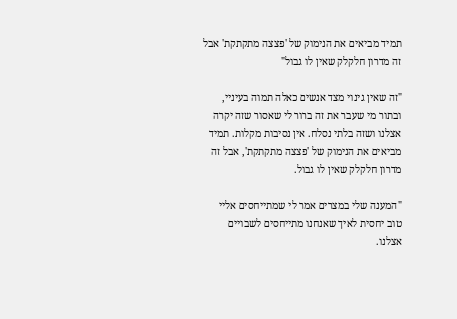תמיד מביאים את הנימוק של 'פצצה מתקתקת' אבל זה מדרון חלקלק שאין לו גבול"

"זה שאין גינוי מצד אנשים כאלה תמוה בעיניי, ובתור מי שעבר את זה ברור לי שאסור שזה יקרה אצלנו ושזה בלתי נסלח. אין נסיבות מקלות. תמיד מביאים את הנימוק של 'פצצה מתקתקת', אבל זה מדרון חלקלק שאין לו גבול.

"המענה שלי במצרים אמר לי שמתייחסים אליי טוב יחסית לאיך שאנחנו מתייחסים לשבויים אצלנו.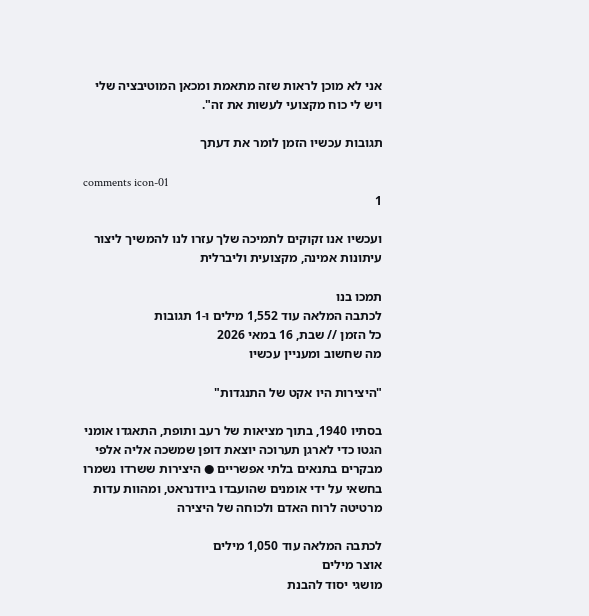אני לא מוכן לראות שזה מתאמת ומכאן המוטיבציה שלי ויש לי כוח מקצועי לעשות את זה".

תגובות עכשיו הזמן לומר את דעתך

comments icon-01
1

ועכשיו אנו זקוקים לתמיכה שלך עזרו לנו להמשיך ליצור עיתונות אמינה, מקצועית וליברלית

תמכו בנו
לכתבה המלאה עוד 1,552 מילים ו-1 תגובות
כל הזמן // שבת, 16 במאי 2026
מה שחשוב ומעניין עכשיו

"היצירות היו אקט של התנגדות"

בסתיו 1940, בתוך מציאות של רעב ותופת, התאגדו אומני הגטו כדי לארגן תערוכה יוצאת דופן שמשכה אליה אלפי מבקרים בתנאים בלתי אפשריים ● היצירות ששרדו נשמרו בחשאי על ידי אומנים שהועבדו ביודנראט, ומהוות עדות מרטיטה לרוח האדם ולכוחה של היצירה

לכתבה המלאה עוד 1,050 מילים
אוצר מילים
מושגי יסוד להבנת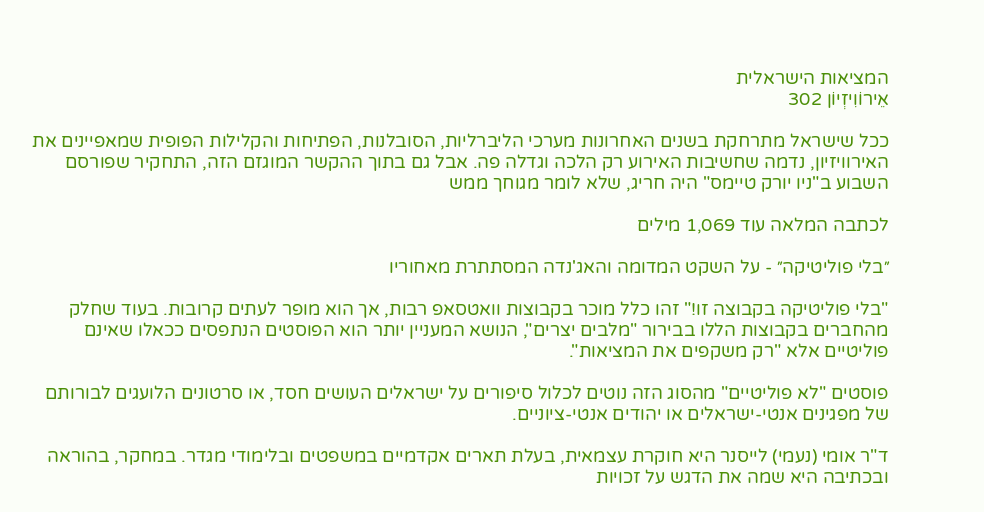המציאות הישראלית
אֵירוֹוִיזְיוֹן 302

ככל שישראל מתרחקת בשנים האחרונות מערכי הליברליות, הסובלנות, הפתיחות והקלילות הפופית שמאפיינים את האירוויזיון, נדמה שחשיבות האירוע רק הלכה וגדלה פה. אבל גם בתוך ההקשר המוגזם הזה, התחקיר שפורסם השבוע ב"ניו יורק טיימס" היה חריג, שלא לומר מגוחך ממש

לכתבה המלאה עוד 1,069 מילים

״בלי פוליטיקה״ - על השקט המדומה והאג'נדה המסתתרת מאחוריו

"בלי פוליטיקה בקבוצה זו!" זהו כלל מוכר בקבוצות וואטסאפ רבות, אך הוא מופר לעתים קרובות. בעוד שחלק מהחברים בקבוצות הללו בבירור "מלבים יצרים", הנושא המעניין יותר הוא הפוסטים הנתפסים ככאלו שאינם פוליטיים אלא "רק משקפים את המציאות".

פוסטים "לא פוליטיים" מהסוג הזה נוטים לכלול סיפורים על ישראלים העושים חסד, או סרטונים הלועגים לבורותם של מפגינים אנטי-ישראלים או יהודים אנטי-ציוניים.

ד"ר אומי (נעמי) לייסנר היא חוקרת עצמאית, בעלת תארים אקדמיים במשפטים ובלימודי מגדר. במחקר, בהוראה ובכתיבה היא שמה את הדגש על זכויות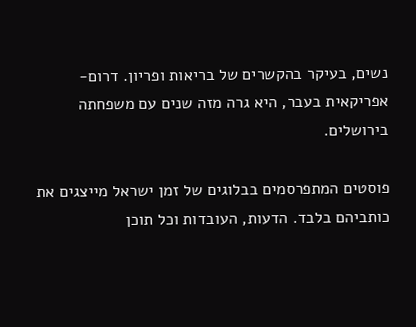נשים, בעיקר בהקשרים של בריאות ופריון. דרום- אפריקאית בעבר, היא גרה מזה שנים עם משפחתה בירושלים.

פוסטים המתפרסמים בבלוגים של זמן ישראל מייצגים את כותביהם בלבד. הדעות, העובדות וכל תוכן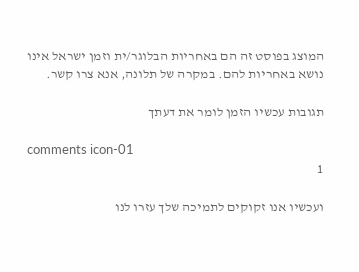המוצג בפוסט זה הם באחריות הבלוגר/ית וזמן ישראל אינו נושא באחריות להם. במקרה של תלונה, אנא צרו קשר.

תגובות עכשיו הזמן לומר את דעתך

comments icon-01
1

ועכשיו אנו זקוקים לתמיכה שלך עזרו לנו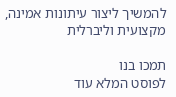להמשיך ליצור עיתונות אמינה, מקצועית וליברלית

תמכו בנו
לפוסט המלא עוד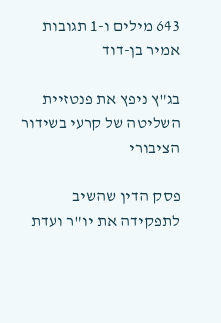643 מילים ו-1 תגובות
אמיר בן-דוד

בג"ץ ניפץ את פנטזיית השליטה של קרעי בשידור הציבורי

פסק הדין שהשיב לתפקידה את יו"ר ועדת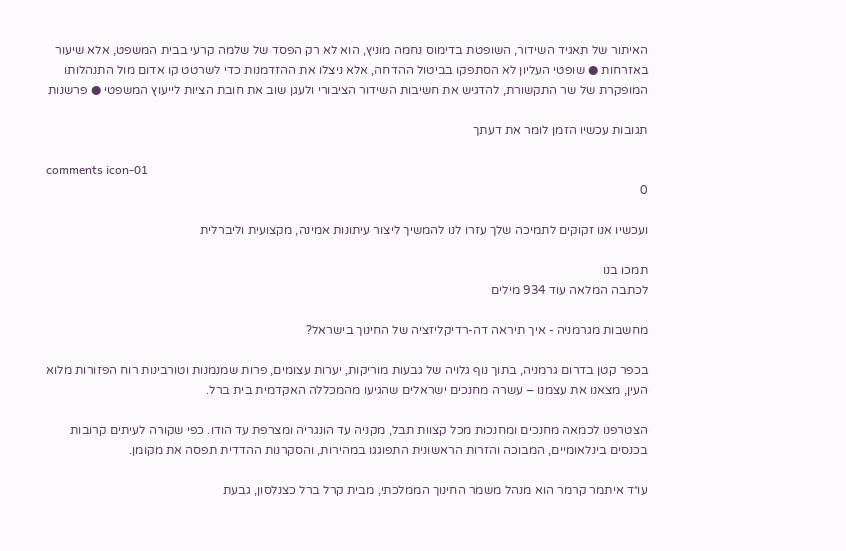האיתור של תאגיד השידור, השופטת בדימוס נחמה מוניץ, הוא לא רק הפסד של שלמה קרעי בבית המשפט, אלא שיעור באזרחות ● שופטי העליון לא הסתפקו בביטול ההדחה, אלא ניצלו את ההזדמנות כדי לשרטט קו אדום מול התנהלותו המופקרת של שר התקשורת, להדגיש את חשיבות השידור הציבורי ולעגן שוב את חובת הציות לייעוץ המשפטי ● פרשנות

תגובות עכשיו הזמן לומר את דעתך

comments icon-01
0

ועכשיו אנו זקוקים לתמיכה שלך עזרו לנו להמשיך ליצור עיתונות אמינה, מקצועית וליברלית

תמכו בנו
לכתבה המלאה עוד 934 מילים

מחשבות מגרמניה - איך תיראה דה-רדיקליזציה של החינוך בישראל?

בכפר קטן בדרום גרמניה, בתוך נוף גלויה של גבעות מוריקות, יערות עצומים, פרות שמנמנות וטורבינות רוח הפזורות מלוא העין, מצאנו את עצמנו – עשרה מחנכים ישראלים שהגיעו מהמכללה האקדמית בית ברל.

הצטרפנו לכמאה מחנכים ומחנכות מכל קצוות תבל, מקניה עד הונגריה ומצרפת עד הודו. כפי שקורה לעיתים קרובות בכנסים בינלאומיים, המבוכה והזרות הראשונית התפוגגו במהירות, והסקרנות ההדדית תפסה את מקומן.

עו״ד איתמר קרמר הוא מנהל משמר החינוך הממלכתי, מבית קרל ברל כצנלסון, גבעת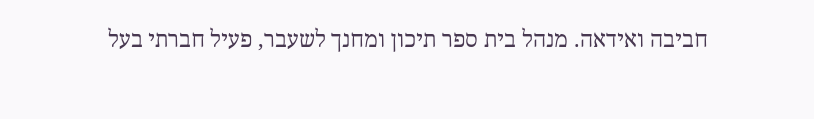חביבה ואידאה. מנהל בית ספר תיכון ומחנך לשעבר, פעיל חברתי בעל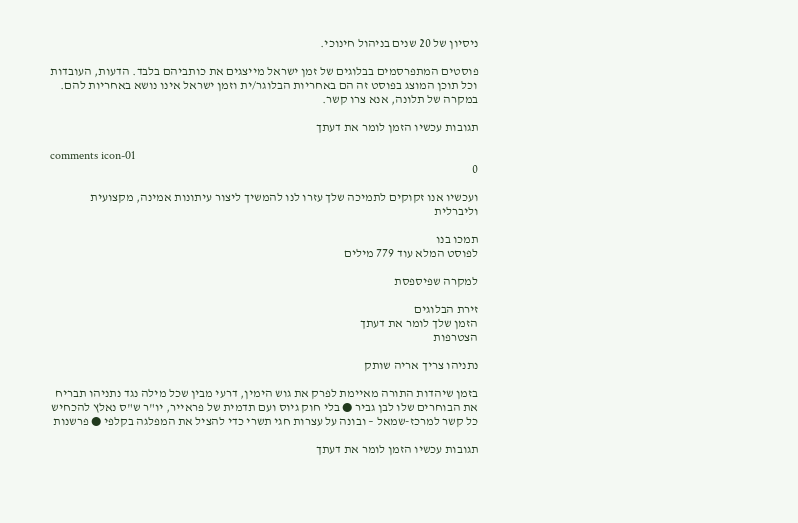ניסיון של 20 שנים בניהול חינוכי.

פוסטים המתפרסמים בבלוגים של זמן ישראל מייצגים את כותביהם בלבד. הדעות, העובדות וכל תוכן המוצג בפוסט זה הם באחריות הבלוגר/ית וזמן ישראל אינו נושא באחריות להם. במקרה של תלונה, אנא צרו קשר.

תגובות עכשיו הזמן לומר את דעתך

comments icon-01
0

ועכשיו אנו זקוקים לתמיכה שלך עזרו לנו להמשיך ליצור עיתונות אמינה, מקצועית וליברלית

תמכו בנו
לפוסט המלא עוד 779 מילים

למקרה שפיספסת

זירת הבלוגים
הזמן שלך לומר את דעתך
הצטרפות

נתניהו צריך אריה שותק

בזמן שיהדות התורה מאיימת לפרק את גוש הימין, דרעי מבין שכל מילה נגד נתניהו תבריח את הבוחרים שלו לבן גביר ● בלי חוק גיוס ועם תדמית של פראייר, יו"ר ש"ס נאלץ להכחיש כל קשר למרכז-שמאל – ובונה על עצרות חגי תשרי כדי להציל את המפלגה בקלפי ● פרשנות

תגובות עכשיו הזמן לומר את דעתך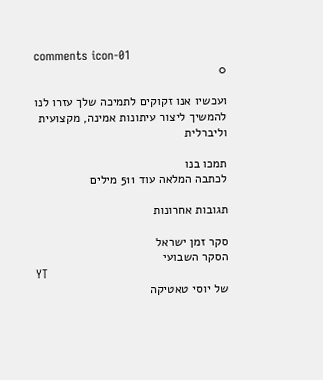comments icon-01
0

ועכשיו אנו זקוקים לתמיכה שלך עזרו לנו להמשיך ליצור עיתונות אמינה, מקצועית וליברלית

תמכו בנו
לכתבה המלאה עוד 511 מילים

תגובות אחרונות

סקר זמן ישראל
הסקר השבועי
YT
של יוסי טאטיקה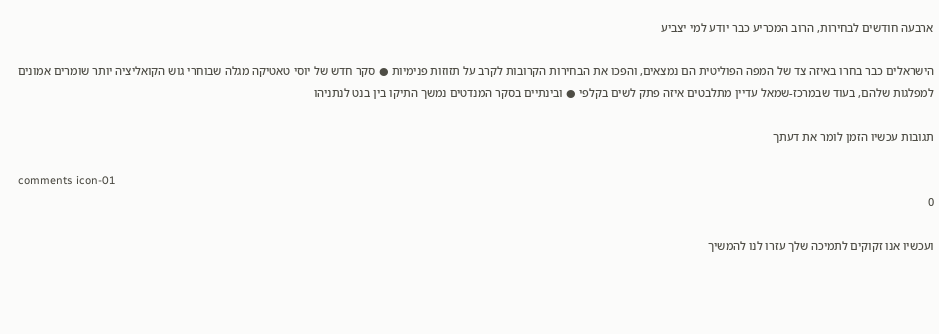ארבעה חודשים לבחירות, הרוב המכריע כבר יודע למי יצביע

הישראלים כבר בחרו באיזה צד של המפה הפוליטית הם נמצאים, והפכו את הבחירות הקרובות לקרב על תזוזות פנימיות ● סקר חדש של יוסי טאטיקה מגלה שבוחרי גוש הקואליציה יותר שומרים אמונים למפלגות שלהם, בעוד שבמרכז-שמאל עדיין מתלבטים איזה פתק לשים בקלפי ● ובינתיים בסקר המנדטים נמשך התיקו בין בנט לנתניהו

תגובות עכשיו הזמן לומר את דעתך

comments icon-01
0

ועכשיו אנו זקוקים לתמיכה שלך עזרו לנו להמשיך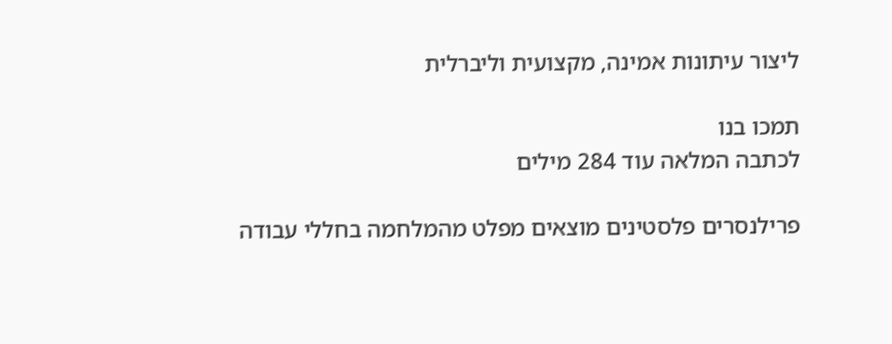ליצור עיתונות אמינה, מקצועית וליברלית

תמכו בנו
לכתבה המלאה עוד 284 מילים

פרילנסרים פלסטינים מוצאים מפלט מהמלחמה בחללי עבודה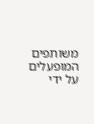משותפים המופעלים על ידי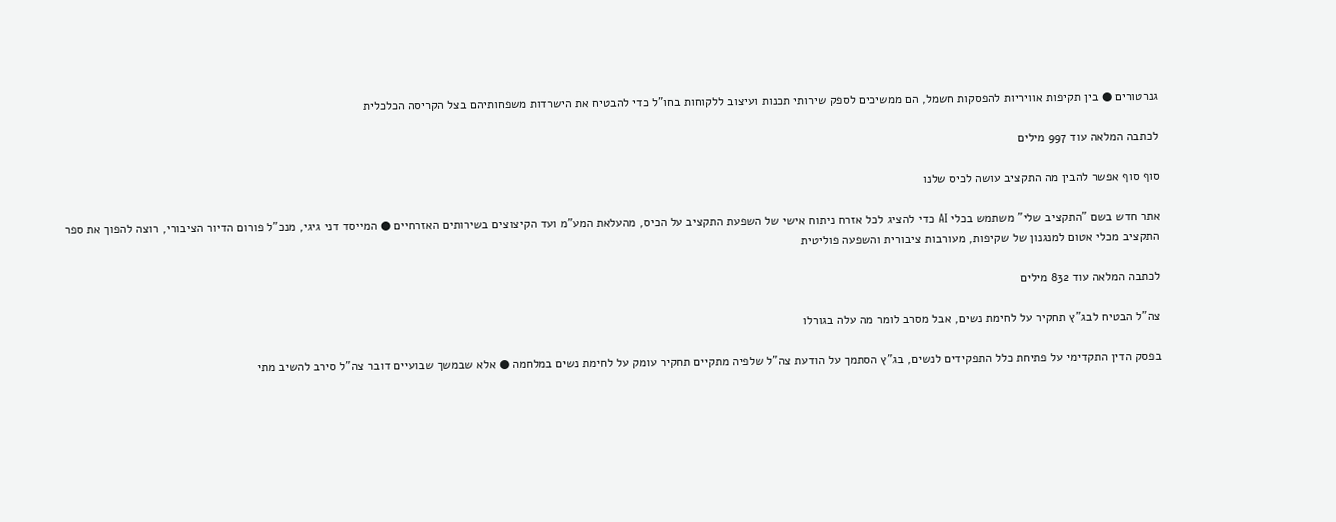גנרטורים ● בין תקיפות אוויריות להפסקות חשמל, הם ממשיכים לספק שירותי תכנות ועיצוב ללקוחות בחו"ל כדי להבטיח את הישרדות משפחותיהם בצל הקריסה הכלכלית

לכתבה המלאה עוד 997 מילים

סוף סוף אפשר להבין מה התקציב עושה לכיס שלנו

אתר חדש בשם "התקציב שלי" משתמש בכלי AI כדי להציג לכל אזרח ניתוח אישי של השפעת התקציב על הכיס, מהעלאת המע"מ ועד הקיצוצים בשירותים האזרחיים ● המייסד דני גיגי, מנכ"ל פורום הדיור הציבורי, רוצה להפוך את ספר התקציב מכלי אטום למנגנון של שקיפות, מעורבות ציבורית והשפעה פוליטית

לכתבה המלאה עוד 832 מילים

צה"ל הבטיח לבג"ץ תחקיר על לחימת נשים, אבל מסרב לומר מה עלה בגורלו

בפסק הדין התקדימי על פתיחת כלל התפקידים לנשים, בג"ץ הסתמך על הודעת צה"ל שלפיה מתקיים תחקיר עומק על לחימת נשים במלחמה ● אלא שבמשך שבועיים דובר צה"ל סירב להשיב מתי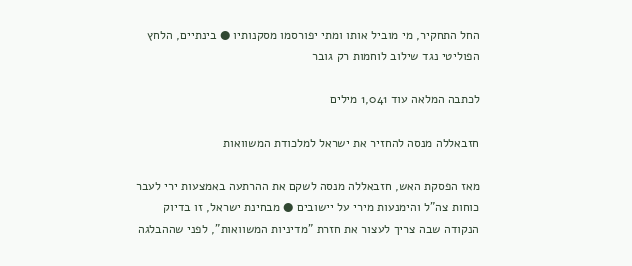החל התחקיר, מי מוביל אותו ומתי יפורסמו מסקנותיו ● בינתיים, הלחץ הפוליטי נגד שילוב לוחמות רק גובר

לכתבה המלאה עוד 1,041 מילים

חזבאללה מנסה להחזיר את ישראל למלכודת המשוואות

מאז הפסקת האש, חזבאללה מנסה לשקם את ההרתעה באמצעות ירי לעבר כוחות צה"ל והימנעות מירי על יישובים ● מבחינת ישראל, זו בדיוק הנקודה שבה צריך לעצור את חזרת "מדיניות המשוואות", לפני שההבלגה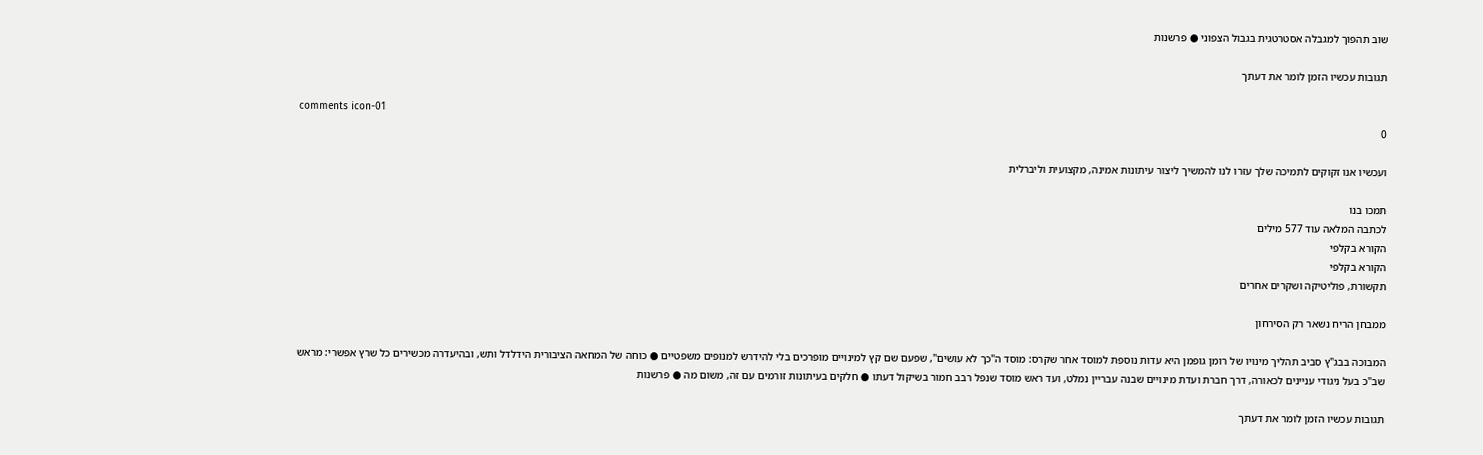שוב תהפוך למגבלה אסטרטגית בגבול הצפוני ● פרשנות

תגובות עכשיו הזמן לומר את דעתך

comments icon-01
0

ועכשיו אנו זקוקים לתמיכה שלך עזרו לנו להמשיך ליצור עיתונות אמינה, מקצועית וליברלית

תמכו בנו
לכתבה המלאה עוד 577 מילים
הקורא בקלפי
הקורא בקלפי
תקשורת, פוליטיקה ושקרים אחרים

ממבחן הריח נשאר רק הסירחון

המבוכה בבג"ץ סביב תהליך מינויו של רומן גופמן היא עדות נוספת למוסד אחר שקרס: מוסד ה"כך לא עושים", שפעם שם קץ למינויים מופרכים בלי להידרש למנופים משפטיים ● כוחה של המחאה הציבורית הידלדל ותש, ובהיעדרה מכשירים כל שרץ אפשרי: מראש שב"כ בעל ניגודי עניינים לכאורה, דרך חברת ועדת מינויים שבנה עבריין נמלט, ועד ראש מוסד שנפל רבב חמור בשיקול דעתו ● חלקים בעיתונות זורמים עם זה, משום מה ● פרשנות

תגובות עכשיו הזמן לומר את דעתך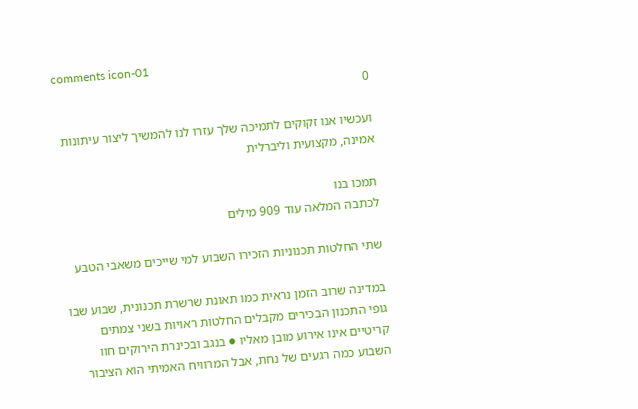comments icon-01
0

ועכשיו אנו זקוקים לתמיכה שלך עזרו לנו להמשיך ליצור עיתונות אמינה, מקצועית וליברלית

תמכו בנו
לכתבה המלאה עוד 909 מילים

שתי החלטות תכנוניות הזכירו השבוע למי שייכים משאבי הטבע

במדינה שרוב הזמן נראית כמו תאונת שרשרת תכנונית, שבוע שבו גופי התכנון הבכירים מקבלים החלטות ראויות בשני צמתים קריטיים אינו אירוע מובן מאליו ● בנגב ובכינרת הירוקים חוו השבוע כמה רגעים של נחת, אבל המרוויח האמיתי הוא הציבור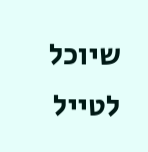שיוכל לטייל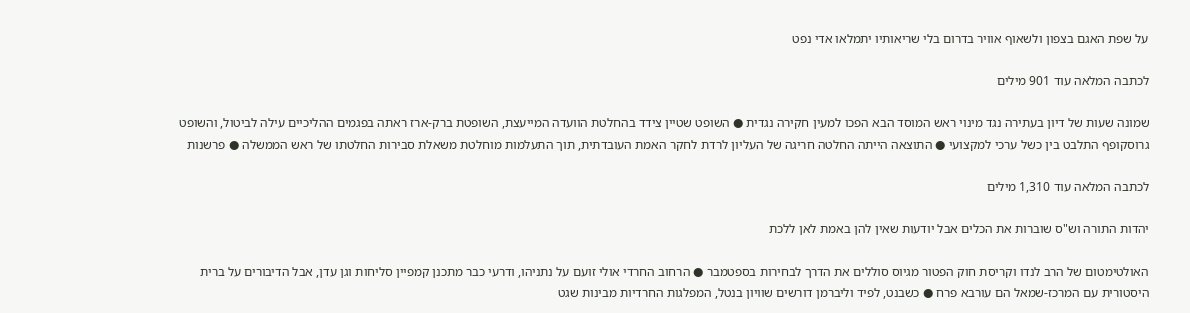על שפת האגם בצפון ולשאוף אוויר בדרום בלי שריאותיו יתמלאו אדי נפט

לכתבה המלאה עוד 901 מילים

שמונה שעות של דיון בעתירה נגד מינוי ראש המוסד הבא הפכו למעין חקירה נגדית ● השופט שטיין צידד בהחלטת הוועדה המייעצת, השופטת ברק-ארז ראתה בפגמים ההליכיים עילה לביטול, והשופט גרוסקופף התלבט בין כשל ערכי למקצועי ● התוצאה הייתה החלטה חריגה של העליון לרדת לחקר האמת העובדתית, תוך התעלמות מוחלטת משאלת סבירות החלטתו של ראש הממשלה ● פרשנות

לכתבה המלאה עוד 1,310 מילים

יהדות התורה וש"ס שוברות את הכלים אבל יודעות שאין להן באמת לאן ללכת

האולטימטום של הרב לנדו וקריסת חוק הפטור מגיוס סוללים את הדרך לבחירות בספטמבר ● הרחוב החרדי אולי זועם על נתניהו, ודרעי כבר מתכנן קמפיין סליחות וגן עדן, אבל הדיבורים על ברית היסטורית עם המרכז-שמאל הם עורבא פרח ● כשבנט, לפיד וליברמן דורשים שוויון בנטל, המפלגות החרדיות מבינות שגט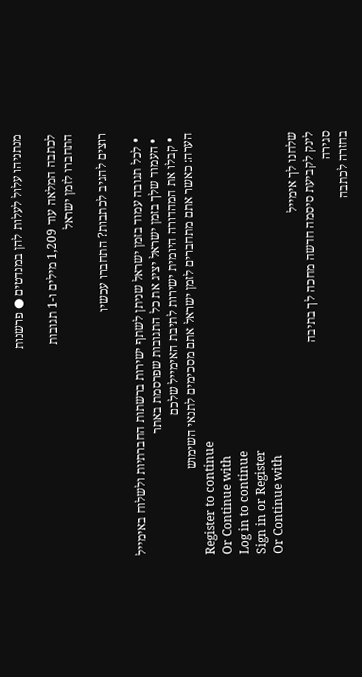מנתניהו עלול לעלות להן במנדטים ● פרשנות

לכתבה המלאה עוד 1,209 מילים ו-1 תגובות
התחברו לזמן ישראל

רוצים להגיב לכתבות? התחברו עכשיו

  • לכל תגובה עמוד בזמן ישראל שניתן לשתף ישירות ברשתות החברתיות ולשלוח באימייל
  • העמוד שלך בזמן ישראל יציג את כל התגובות שפרסמת באתר
  • קבלו את המהדורה היומית ישירות לתיבת האימייל שלכם
הערה: כאשר אתם מתחברים לזמן ישראל אתם מסכימים לתנאי השימוש
Register to continue
Or Continue with
Log in to continue
Sign in or Register
Or Continue with
שלחנו לך אימייל
לינק לקביעת סיסמה חדשה מחכה לך בתיבה
סגירה
בחזרה לכתבה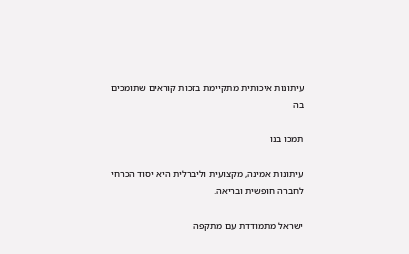עיתונות איכותית מתקיימת בזכות קוראים שתומכים בה

תמכו בנו

עיתונות אמינה, מקצועית וליברלית היא יסוד הכרחי לחברה חופשית ובריאה.

ישראל מתמודדת עם מתקפה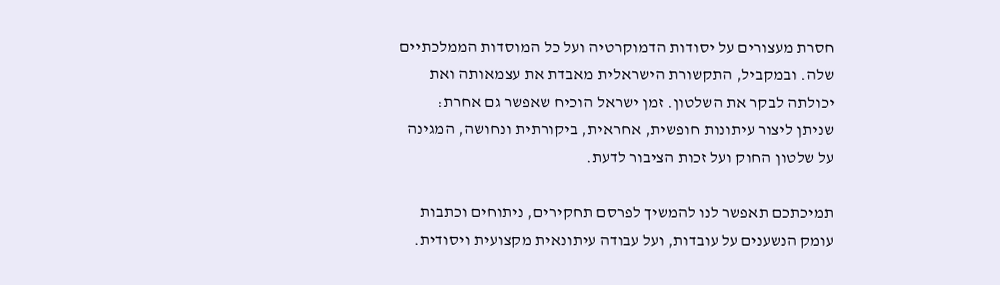חסרת מעצורים על יסודות הדמוקרטיה ועל כל המוסדות הממלכתיים שלה. ובמקביל, התקשורת הישראלית מאבדת את עצמאותה ואת יכולתה לבקר את השלטון. זמן ישראל הוכיח שאפשר גם אחרת: שניתן ליצור עיתונות חופשית, אחראית, ביקורתית ונחושה, המגינה על שלטון החוק ועל זכות הציבור לדעת.

תמיכתכם תאפשר לנו להמשיך לפרסם תחקירים, ניתוחים וכתבות עומק הנשענים על עובדות, ועל עבודה עיתונאית מקצועית ויסודית.